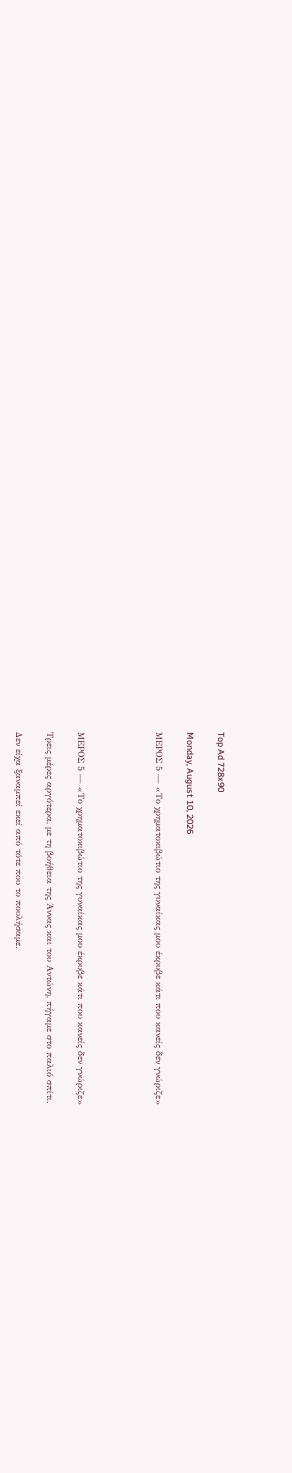Top Ad 728x90

Monday, August 10, 2026

ΜΕΡΟΣ 5 — «Το χρηματοκιβώτιο της γυναίκας μου έκρυβε κάτι που κανείς δεν γνώριζε»




ΜΕΡΟΣ 5 — «Το χρηματοκιβώτιο της γυναίκας μου έκρυβε κάτι που κανείς δεν γνώριζε»

Τρεις μέρες αργότερα, με τη βοήθεια της Άννας και του Αντώνη, πήγαμε στο παλιό σπίτι.

Δεν είχα ξαναμπεί εκεί από τότε που το πουλήσαμε.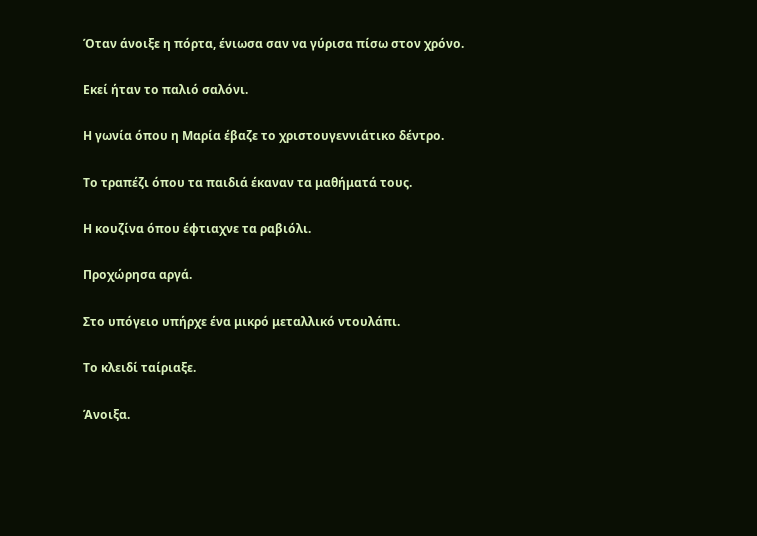Όταν άνοιξε η πόρτα, ένιωσα σαν να γύρισα πίσω στον χρόνο.

Εκεί ήταν το παλιό σαλόνι.

Η γωνία όπου η Μαρία έβαζε το χριστουγεννιάτικο δέντρο.

Το τραπέζι όπου τα παιδιά έκαναν τα μαθήματά τους.

Η κουζίνα όπου έφτιαχνε τα ραβιόλι.

Προχώρησα αργά.

Στο υπόγειο υπήρχε ένα μικρό μεταλλικό ντουλάπι.

Το κλειδί ταίριαξε.

Άνοιξα.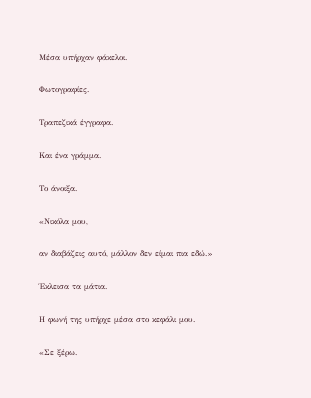Μέσα υπήρχαν φάκελοι.

Φωτογραφίες.

Τραπεζικά έγγραφα.

Και ένα γράμμα.

Το άνοιξα.

«Νικόλα μου,

αν διαβάζεις αυτό, μάλλον δεν είμαι πια εδώ.»

Έκλεισα τα μάτια.

Η φωνή της υπήρχε μέσα στο κεφάλι μου.

«Σε ξέρω.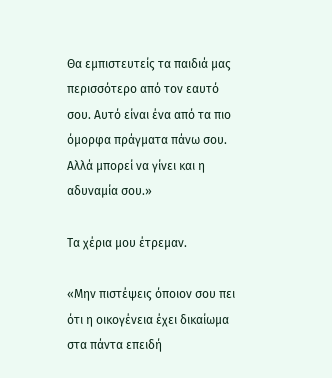Θα εμπιστευτείς τα παιδιά μας περισσότερο από τον εαυτό σου. Αυτό είναι ένα από τα πιο όμορφα πράγματα πάνω σου. Αλλά μπορεί να γίνει και η αδυναμία σου.»

Τα χέρια μου έτρεμαν.

«Μην πιστέψεις όποιον σου πει ότι η οικογένεια έχει δικαίωμα στα πάντα επειδή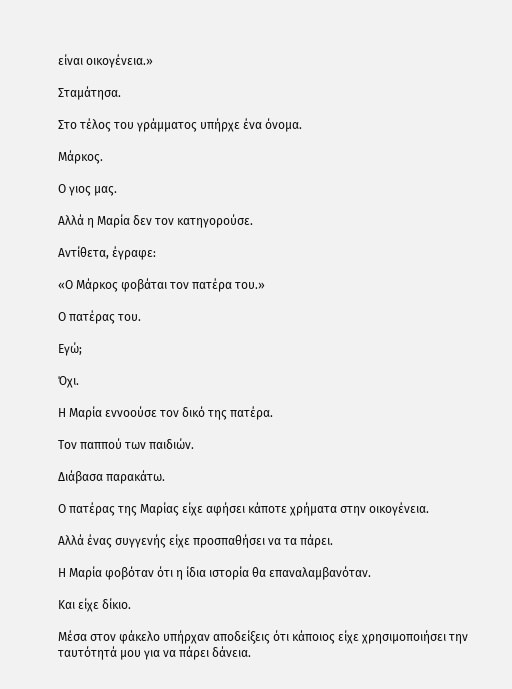είναι οικογένεια.»

Σταμάτησα.

Στο τέλος του γράμματος υπήρχε ένα όνομα.

Μάρκος.

Ο γιος μας.

Αλλά η Μαρία δεν τον κατηγορούσε.

Αντίθετα, έγραφε:

«Ο Μάρκος φοβάται τον πατέρα του.»

Ο πατέρας του.

Εγώ;

Όχι.

Η Μαρία εννοούσε τον δικό της πατέρα.

Τον παππού των παιδιών.

Διάβασα παρακάτω.

Ο πατέρας της Μαρίας είχε αφήσει κάποτε χρήματα στην οικογένεια.

Αλλά ένας συγγενής είχε προσπαθήσει να τα πάρει.

Η Μαρία φοβόταν ότι η ίδια ιστορία θα επαναλαμβανόταν.

Και είχε δίκιο.

Μέσα στον φάκελο υπήρχαν αποδείξεις ότι κάποιος είχε χρησιμοποιήσει την ταυτότητά μου για να πάρει δάνεια.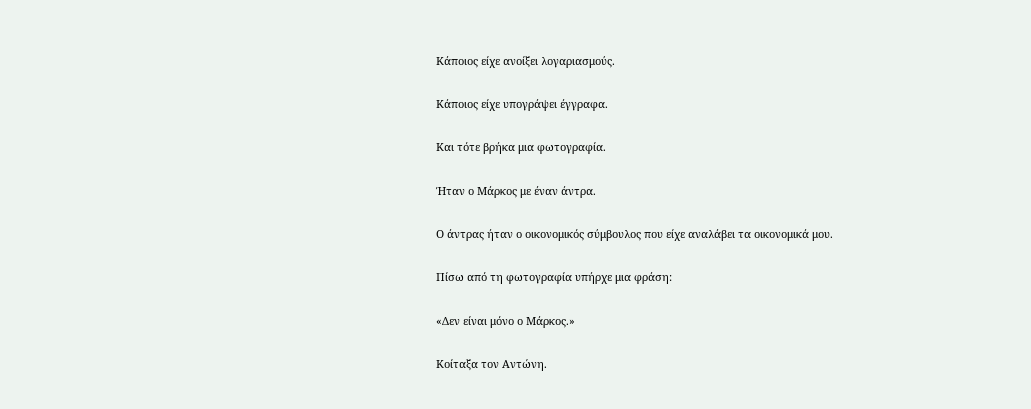Κάποιος είχε ανοίξει λογαριασμούς.

Κάποιος είχε υπογράψει έγγραφα.

Και τότε βρήκα μια φωτογραφία.

Ήταν ο Μάρκος με έναν άντρα.

Ο άντρας ήταν ο οικονομικός σύμβουλος που είχε αναλάβει τα οικονομικά μου.

Πίσω από τη φωτογραφία υπήρχε μια φράση:

«Δεν είναι μόνο ο Μάρκος.»

Κοίταξα τον Αντώνη.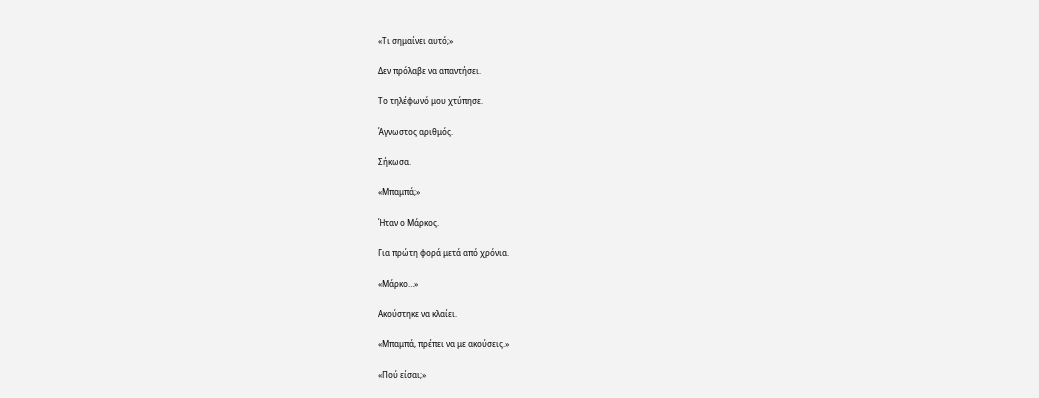«Τι σημαίνει αυτό;»

Δεν πρόλαβε να απαντήσει.

Το τηλέφωνό μου χτύπησε.

Άγνωστος αριθμός.

Σήκωσα.

«Μπαμπά;»

Ήταν ο Μάρκος.

Για πρώτη φορά μετά από χρόνια.

«Μάρκο…»

Ακούστηκε να κλαίει.

«Μπαμπά, πρέπει να με ακούσεις.»

«Πού είσαι;»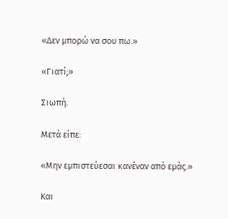«Δεν μπορώ να σου πω.»

«Γιατί;»

Σιωπή.

Μετά είπε:

«Μην εμπιστεύεσαι κανέναν από εμάς.»

Και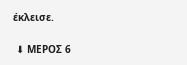έκλεισε.

 ⬇ ΜΕΡΟΣ 6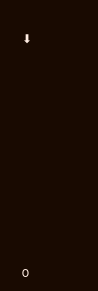⬇












0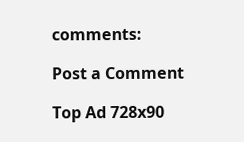comments:

Post a Comment

Top Ad 728x90